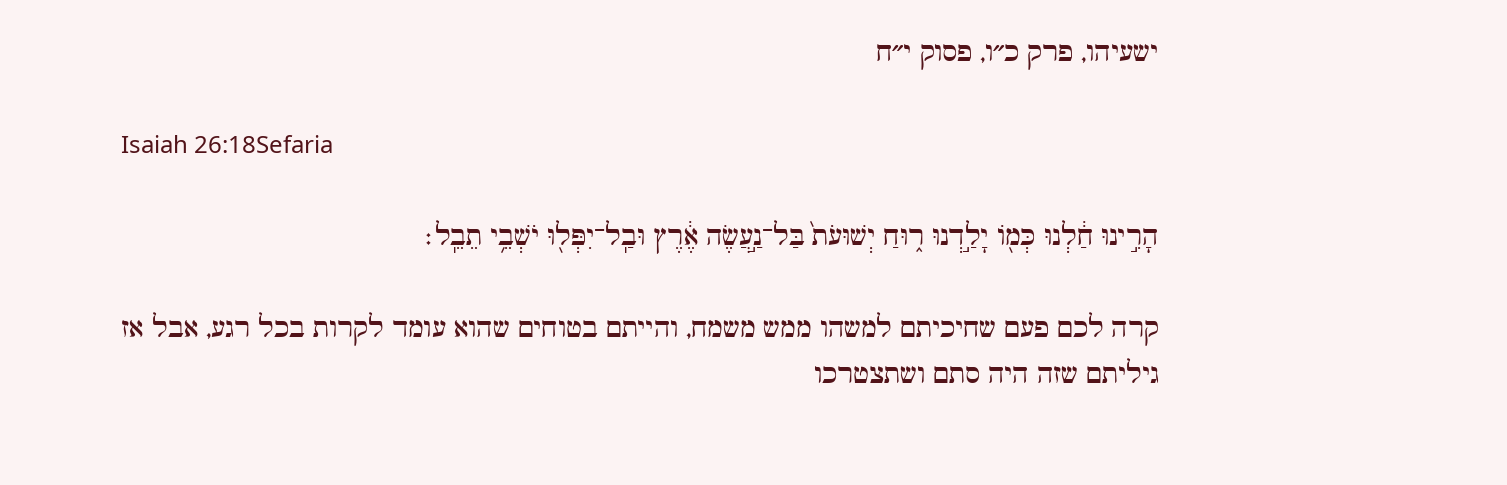ישעיהו, פרק כ״ו, פסוק י״ח

Isaiah 26:18Sefaria

הָרִ֣ינוּ חַ֔לְנוּ כְּמ֖וֹ יָלַ֣דְנוּ ר֑וּחַ יְשׁוּעֹת֙ בַּל־נַ֣עֲשֶׂה אֶ֔רֶץ וּבַֽל־יִפְּל֖וּ יֹשְׁבֵ֥י תֵבֵֽל׃

קרה לכם פעם שחיכיתם למשהו ממש משמח, והייתם בטוחים שהוא עומד לקרות בכל רגע, אבל אז גיליתם שזה היה סתם ושתצטרכו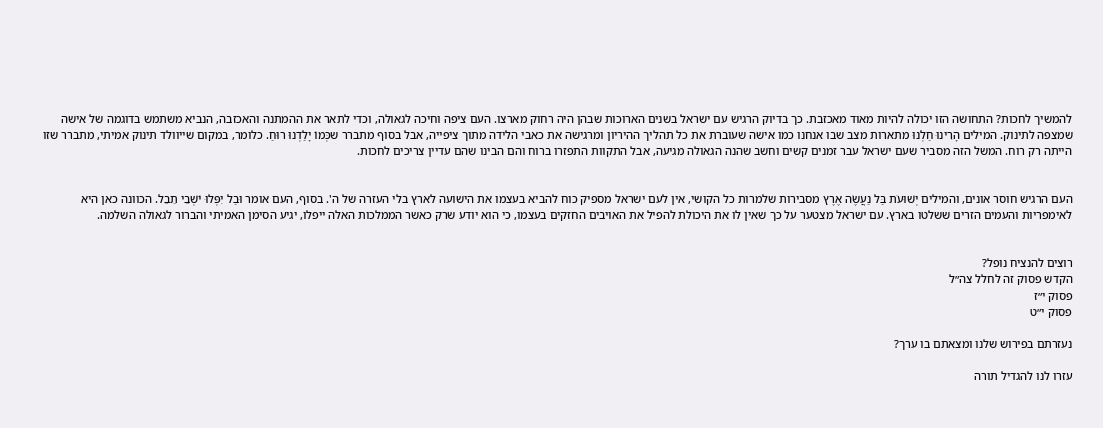להמשיך לחכות? התחושה הזו יכולה להיות מאוד מאכזבת. כך בדיוק הרגיש עם ישראל בשנים הארוכות שבהן היה רחוק מארצו. העם ציפה וחיכה לגאולה, וכדי לתאר את ההמתנה והאכזבה, הנביא משתמש בדוגמה של אישה שמצפה לתינוק. המילים הָרִינוּ חַלְנוּ מתארות מצב שבו אנחנו כמו אישה שעוברת את כל תהליך ההיריון ומרגישה את כאבי הלידה מתוך ציפייה, אבל בסוף מתברר שכְּמוֹ יָלַדְנוּ רוּחַ. כלומר, במקום שייוולד תינוק אמיתי, מתברר שזו הייתה רק רוח. המשל הזה מסביר שעם ישראל עבר זמנים קשים וחשב שהנה הגאולה מגיעה, אבל התקוות התפזרו ברוח והם הבינו שהם עדיין צריכים לחכות.


העם הרגיש חוסר אונים, והמילים יְשׁוּעֹת בַּל נַעֲשֶׂה אֶרֶץ מסבירות שלמרות כל הקושי, אין לעם ישראל מספיק כוח להביא בעצמו את הישועה לארץ בלי העזרה של ה'. בסוף, העם אומר וּבַל יִפְּלוּ יֹשְׁבֵי תֵבֵל. הכוונה כאן היא לאימפריות והעמים הזרים ששלטו בארץ. עם ישראל מצטער על כך שאין לו את היכולת להפיל את האויבים החזקים בעצמו, כי הוא יודע שרק כאשר הממלכות האלה ייפלו, יגיע הסימן האמיתי והברור לגאולה השלמה.


רוצים להנציח נופל?
הקדש פסוק זה לחלל צה״ל
פסוק י״ז
פסוק י״ט

נעזרתם בפירוש שלנו ומצאתם בו ערך?

עזרו לנו להגדיל תורה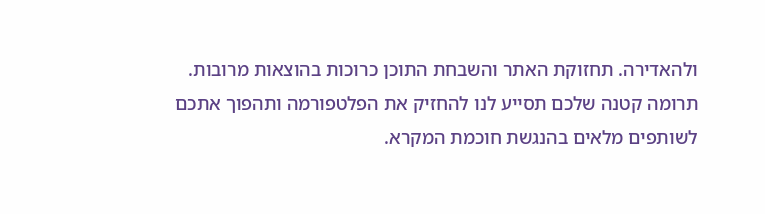ולהאדירה. תחזוקת האתר והשבחת התוכן כרוכות בהוצאות מרובות. תרומה קטנה שלכם תסייע לנו להחזיק את הפלטפורמה ותהפוך אתכם לשותפים מלאים בהנגשת חוכמת המקרא.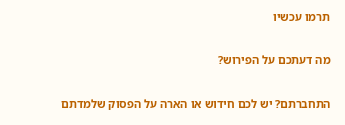תרמו עכשיו

מה דעתכם על הפירוש?

התחברתם? יש לכם חידוש או הארה על הפסוק שלמדתם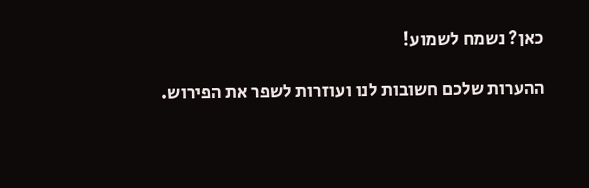כאן? נשמח לשמוע!

ההערות שלכם חשובות לנו ועוזרות לשפר את הפירוש.